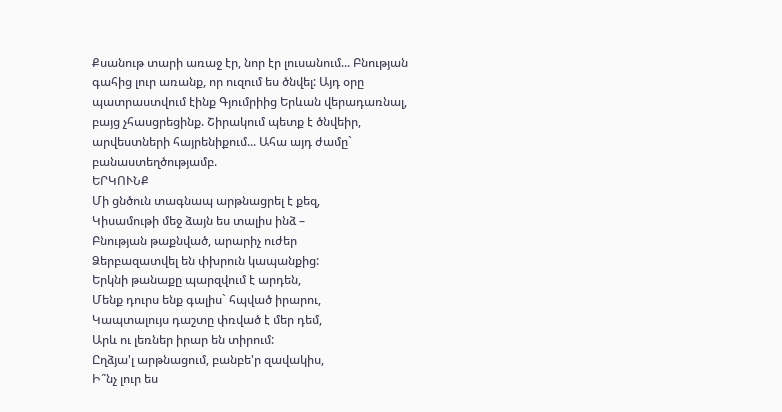Քսանութ տարի առաջ էր, նոր էր լուսանում... Բնության գահից լուր առանք, որ ուզում ես ծնվել: Այդ օրը պատրաստվում էինք Գյումրիից Երևան վերադառնալ, բայց չհասցրեցինք. Շիրակում պետք է ծնվեիր, արվեստների հայրենիքում... Ահա այդ ժամը` բանաստեղծությամբ.
ԵՐԿՈՒՆՔ
Մի ցնծուն տագնապ արթնացրել է քեզ,
Կիսամութի մեջ ձայն ես տալիս ինձ –
Բնության թաքնված, արարիչ ուժեր
Ձերբազատվել են փխրուն կապանքից:
Երկնի թանաքը պարզվում է արդեն,
Մենք դուրս ենք գալիս` հպված իրարու,
Կապտալույս դաշտը փռված է մեր դեմ,
Արև ու լեռներ իրար են տիրում:
Ըղձյա'լ արթնացում, բանբե'ր զավակիս,
Ի՞նչ լուր ես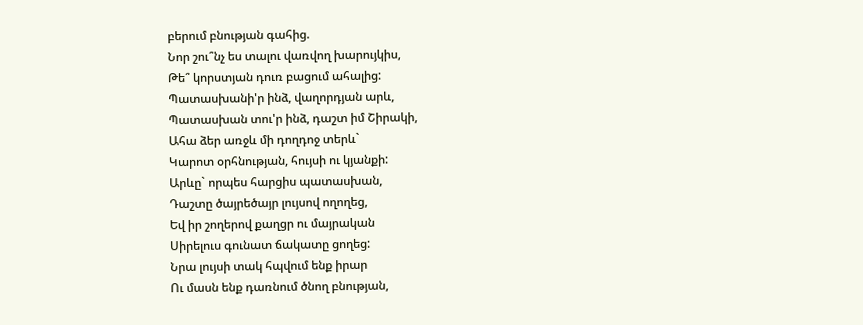բերում բնության գահից.
Նոր շու՞նչ ես տալու վառվող խարույկիս,
Թե՞ կորստյան դուռ բացում ահալից:
Պատասխանի'ր ինձ, վաղորդյան արև,
Պատասխան տու'ր ինձ, դաշտ իմ Շիրակի,
Ահա ձեր առջև մի դողդոջ տերև`
Կարոտ օրհնության, հույսի ու կյանքի:
Արևը` որպես հարցիս պատասխան,
Դաշտը ծայրեծայր լույսով ողողեց,
Եվ իր շողերով քաղցր ու մայրական
Սիրելուս գունատ ճակատը ցողեց:
Նրա լույսի տակ հպվում ենք իրար
Ու մասն ենք դառնում ծնող բնության,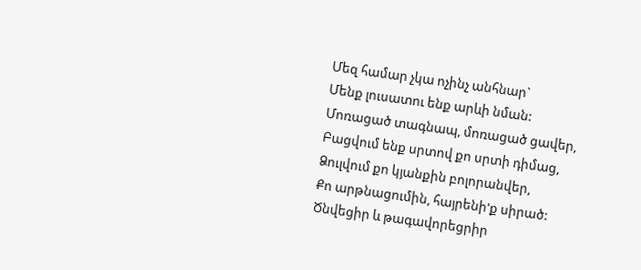Մեզ համար չկա ոչինչ անհնար`
Մենք լուսատու ենք արևի նման:
Մոռացած տագնապ, մոռացած ցավեր,
Բացվում ենք սրտով քո սրտի դիմաց,
Ձուլվում քո կյանքին բոլորանվեր,
Քո արթնացումին, հայրենի'ք սիրած:
Ծնվեցիր և թագավորեցրիր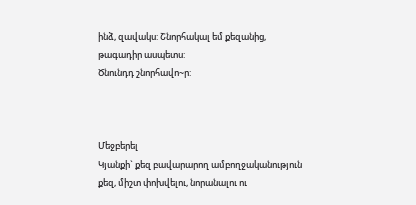ինձ, զավակս: Շնորհակալ եմ քեզանից, թագադիր ասպետս:
Ծնունդդ շնորհավո~ր:



Մեջբերել
Կյանքի` քեզ բավարարող ամբողջականություն քեզ, միշտ փոխվելու, նորանալու ու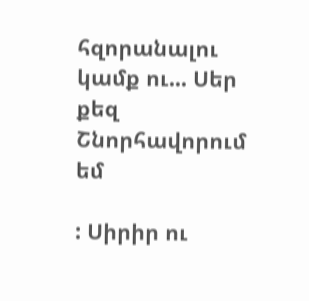հզորանալու կամք ու... Սեր քեզ
Շնորհավորում եմ

: Սիրիր ու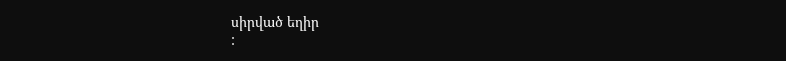սիրված եղիր
: